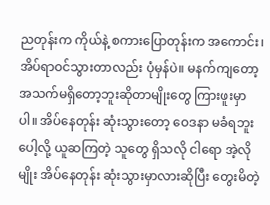ညတုန်းက ကိုယ်နဲ့ စကားပြောတုန်းက အကောင်း၊ အိပ်ရာဝင်သွားတာလည်း ပုံမှန်ပဲ။ မနက်ကျတော့ အသက်မရှိတော့ဘူးဆိုတာမျိုးတွေ ကြားဖူးမှာပါ။ အိပ်နေတုန်း ဆုံးသွားတော့ ဝေဒနာ မခံရဘူးပေါ့လို့ ယူဆကြတဲ့ သူတွေ ရှိသလို ငါရော အဲ့လိုမျိုး အိပ်နေတုန်း ဆုံးသွားမှာလားဆိုပြီး တွေးမိတဲ့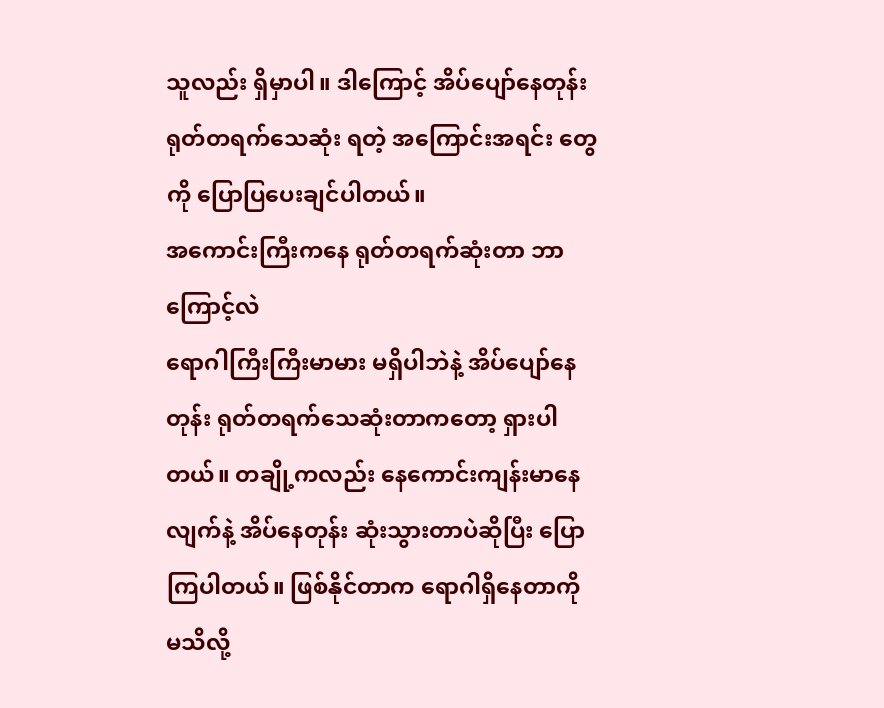သူလည်း ရှိမှာပါ။ ဒါကြောင့် အိပ်ပျော်နေတုန်း ရုတ်တရက်သေဆုံး ရတဲ့ အကြောင်းအရင်း တွေကို ပြောပြပေးချင်ပါတယ်။
အကောင်းကြီးကနေ ရုတ်တရက်ဆုံးတာ ဘာကြောင့်လဲ
ရောဂါကြီးကြီးမာမား မရှိပါဘဲနဲ့ အိပ်ပျော်နေတုန်း ရုတ်တရက်သေဆုံးတာကတော့ ရှားပါတယ်။ တချို့ကလည်း နေကောင်းကျန်းမာနေလျက်နဲ့ အိပ်နေတုန်း ဆုံးသွားတာပဲဆိုပြီး ပြောကြပါတယ်။ ဖြစ်နိုင်တာက ရောဂါရှိနေတာကို မသိလို့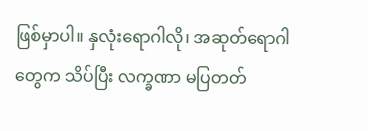ဖြစ်မှာပါ။ နှလုံးရောဂါလို၊ အဆုတ်ရောဂါတွေက သိပ်ပြီး လက္ခဏာ မပြတတ်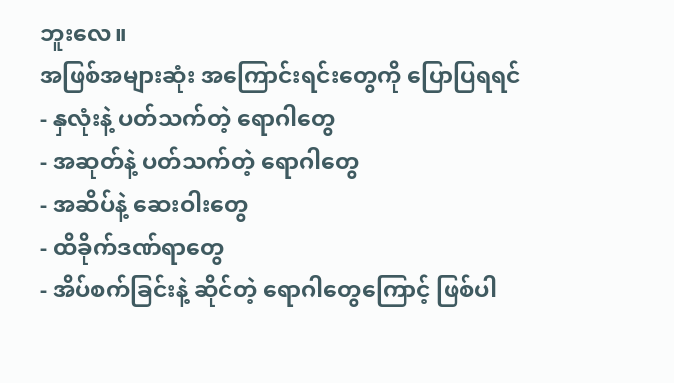ဘူးလေ။
အဖြစ်အများဆုံး အကြောင်းရင်းတွေကို ပြောပြရရင်
- နှလုံးနဲ့ ပတ်သက်တဲ့ ရောဂါတွေ
- အဆုတ်နဲ့ ပတ်သက်တဲ့ ရောဂါတွေ
- အဆိပ်နဲ့ ဆေးဝါးတွေ
- ထိခိုက်ဒဏ်ရာတွေ
- အိပ်စက်ခြင်းနဲ့ ဆိုင်တဲ့ ရောဂါတွေကြောင့် ဖြစ်ပါ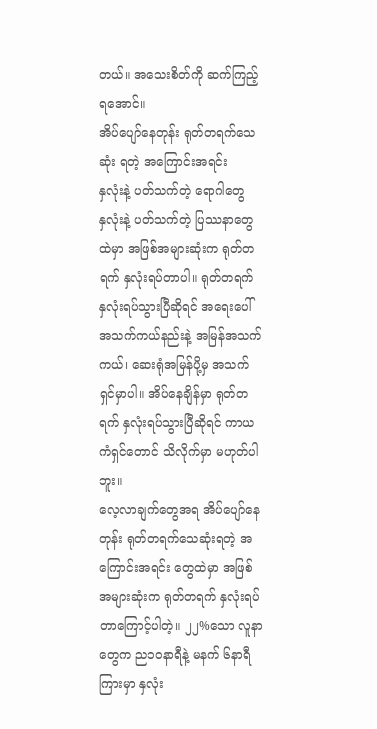တယ်။ အသေးစိတ်ကို ဆက်ကြည့်ရအောင်။
အိပ်ပျော်နေတုန်း ရုတ်တရက်သေဆုံး ရတဲ့ အကြောင်းအရင်း
နှလုံးနဲ့ ပတ်သက်တဲ့ ရောဂါတွေ
နှလုံးနဲ့ ပတ်သက်တဲ့ ပြဿနာတွေထဲမှာ အဖြစ်အများဆုံးက ရုတ်တရက် နှလုံးရပ်တာပါ။ ရုတ်တရက် နှလုံးရပ်သွားပြီဆိုရင် အရေးပေါ် အသက်ကယ်နည်းနဲ့ အမြန်အသက်ကယ်၊ ဆေးရုံအမြန်ပို့မှ အသက်ရှင်မှာပါ။ အိပ်နေချိန်မှာ ရုတ်တရက် နှလုံးရပ်သွားပြီဆိုရင် ကာယကံရှင်တောင် သိလိုက်မှာ မဟုတ်ပါဘူး။
လေ့လာချက်တွေအရ အိပ်ပျော်နေတုန်း ရုတ်တရက်သေဆုံးရတဲ့ အကြောင်းအရင်း တွေထဲမှာ အဖြစ်အများဆုံးက ရုတ်တရက် နှလုံးရပ်တာကြောင့်ပါတဲ့။ ၂၂%သော လူနာတွေက ည၁၀နာရီနဲ့ မနက် ၆နာရီကြားမှာ နှလုံး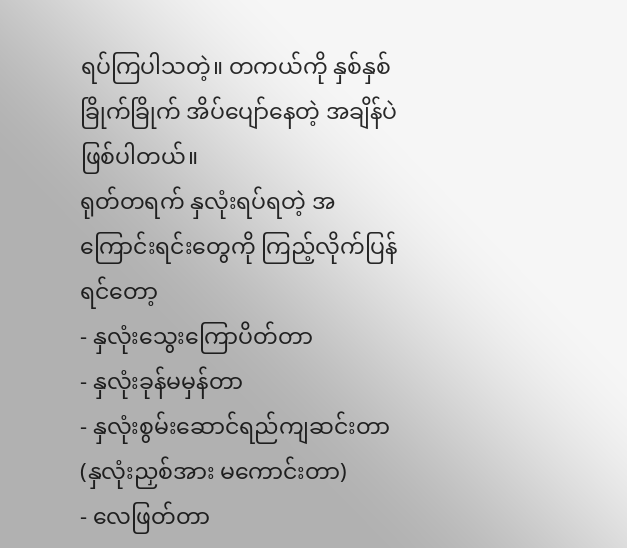ရပ်ကြပါသတဲ့။ တကယ်ကို နှစ်နှစ်ခြိုက်ခြိုက် အိပ်ပျော်နေတဲ့ အချိန်ပဲ ဖြစ်ပါတယ်။
ရုတ်တရက် နှလုံးရပ်ရတဲ့ အကြောင်းရင်းတွေကို ကြည့်လိုက်ပြန်ရင်တော့
- နှလုံးသွေးကြောပိတ်တာ
- နှလုံးခုန်မမှန်တာ
- နှလုံးစွမ်းဆောင်ရည်ကျဆင်းတာ (နှလုံးညှစ်အား မကောင်းတာ)
- လေဖြတ်တာ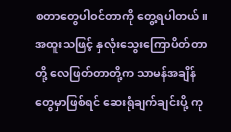စတာတွေပါဝင်တာကို တွေ့ရပါတယ်။
အထူးသဖြင့် နှလုံးသွေးကြောပိတ်တာတို့ လေဖြတ်တာတို့က သာမန်အချိန်တွေမှာဖြစ်ရင် ဆေးရုံချက်ချင်းပို့ ကု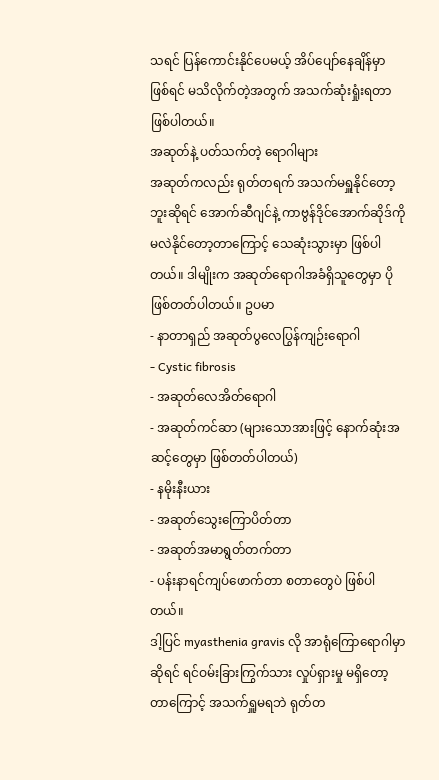သရင် ပြန်ကောင်းနိုင်ပေမယ့် အိပ်ပျော်နေချိန်မှာ ဖြစ်ရင် မသိလိုက်တဲ့အတွက် အသက်ဆုံးရှုံးရတာ ဖြစ်ပါတယ်။
အဆုတ်နဲ့ ပတ်သက်တဲ့ ရောဂါများ
အဆုတ်ကလည်း ရုတ်တရက် အသက်မရှူနိုင်တော့ဘူးဆိုရင် အောက်ဆီဂျင်နဲ့ ကာဗွန်ဒိုင်အောက်ဆိုဒ်ကို မလဲနိုင်တော့တာကြောင့် သေဆုံးသွားမှာ ဖြစ်ပါတယ်။ ဒါမျိုးက အဆုတ်ရောဂါအခံရှိသူတွေမှာ ပိုဖြစ်တတ်ပါတယ်။ ဥပမာ
- နာတာရှည် အဆုတ်ပွလေပြွန်ကျဉ်းရောဂါ
- Cystic fibrosis
- အဆုတ်လေအိတ်ရောဂါ
- အဆုတ်ကင်ဆာ (များသောအားဖြင့် နောက်ဆုံးအဆင့်တွေမှာ ဖြစ်တတ်ပါတယ်)
- နမိုးနီးယား
- အဆုတ်သွေးကြောပိတ်တာ
- အဆုတ်အမာရွတ်တက်တာ
- ပန်းနာရင်ကျပ်ဖောက်တာ စတာတွေပဲ ဖြစ်ပါတယ်။
ဒါ့ပြင် myasthenia gravis လို အာရုံကြောရောဂါမှာဆိုရင် ရင်ဝမ်းခြားကြွက်သား လှုပ်ရှားမှု မရှိတော့တာကြောင့် အသက်ရှူမရဘဲ ရုတ်တ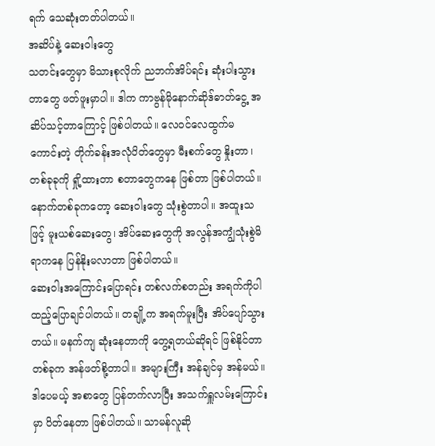ရက် သေဆုံးတတ်ပါတယ်။
အဆိပ်နဲ့ ဆေးဝါးတွေ
သတင်းတွေမှာ မိသားစုလိုက် ညဘက်အိပ်ရင်း ဆုံးပါးသွားတာတွေ ဖတ်ဖူးမှာပါ။ ဒါက ကာဗွန်မိုနောက်ဆိုဒ်ဓာတ်ငွေ့ အဆိပ်သင့်တာကြောင့် ဖြစ်ပါတယ်။ လေဝင်လေထွက်မကောင်းတဲ့ တိုက်ခန်းအလုံပိတ်တွေမှာ မီးစက်တွေ နှိုးတာ၊ တစ်ခုခုကို ရှို့ထားတာ စတာတွေကနေ ဖြစ်တာ ဖြစ်ပါတယ်။
နောက်တစ်ခုကတော့ ဆေးဝါးတွေ သုံးစွဲတာပါ။ အထူးသဖြင့် မူးယစ်ဆေးတွေ၊ အိပ်ဆေးတွေကို အလွန်အကျွံသုံးစွဲမိရာကနေ ပြန်နိုးမလာတာ ဖြစ်ပါတယ်။
ဆေးဝါးအကြောင်းပြောရင်း တစ်လက်စတည်း အရက်ကိုပါ ထည့်ပြောချင်ပါတယ်။ တချို့က အရက်မူးပြီး အိပ်ပျော်သွားတယ်။ မနက်ကျ ဆုံးနေတာကို တွေ့ရတယ်ဆိုရင် ဖြစ်နိုင်တာ တစ်ခုက အန်ဖတ်စို့တာပါ။ အများကြီး အန်ချင်မှ အန်မယ်။ ဒါပေမယ့် အစာတွေ ပြန်တက်လာပြီး အသက်ရှူလမ်းကြောင်းမှာ ပိတ်နေတာ ဖြစ်ပါတယ်။ သာမန်လူဆို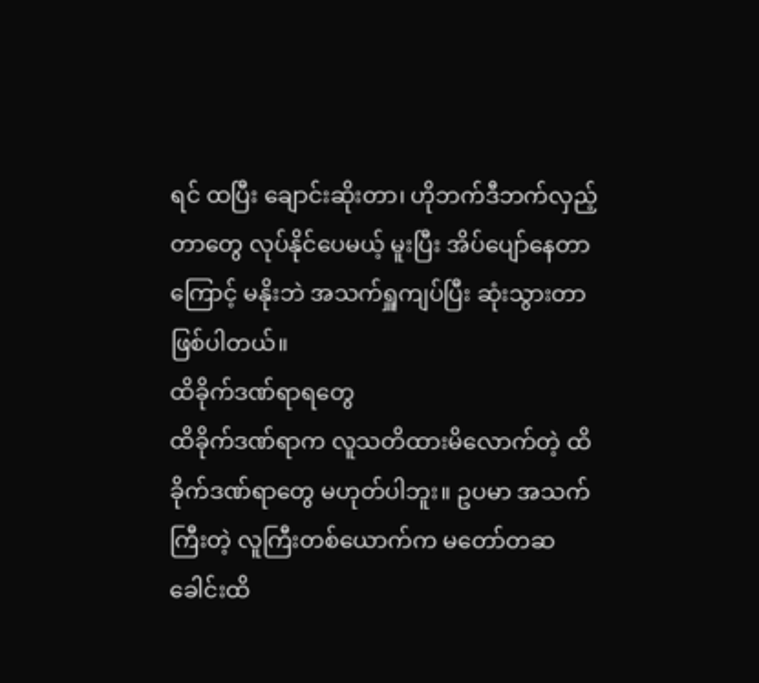ရင် ထပြီး ချောင်းဆိုးတာ၊ ဟိုဘက်ဒီဘက်လှည့်တာတွေ လုပ်နိုင်ပေမယ့် မူးပြီး အိပ်ပျော်နေတာကြောင့် မနိုးဘဲ အသက်ရှူကျပ်ပြီး ဆုံးသွားတာ ဖြစ်ပါတယ်။
ထိခိုက်ဒဏ်ရာရတွေ
ထိခိုက်ဒဏ်ရာက လူသတိထားမိလောက်တဲ့ ထိခိုက်ဒဏ်ရာတွေ မဟုတ်ပါဘူး။ ဥပမာ အသက်ကြီးတဲ့ လူကြီးတစ်ယောက်က မတော်တဆ ခေါင်းထိ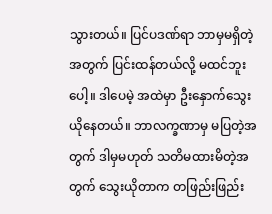သွားတယ်။ ပြင်ပဒဏ်ရာ ဘာမှမရှိတဲ့အတွက် ပြင်းထန်တယ်လို့ မထင်ဘူးပေါ့။ ဒါပေမဲ့ အထဲမှာ ဦးနှောက်သွေးယိုနေတယ်။ ဘာလက္ခဏာမှ မပြတဲ့အတွက် ဒါမှမဟုတ် သတိမထားမိတဲ့အတွက် သွေးယိုတာက တဖြည်းဖြည်း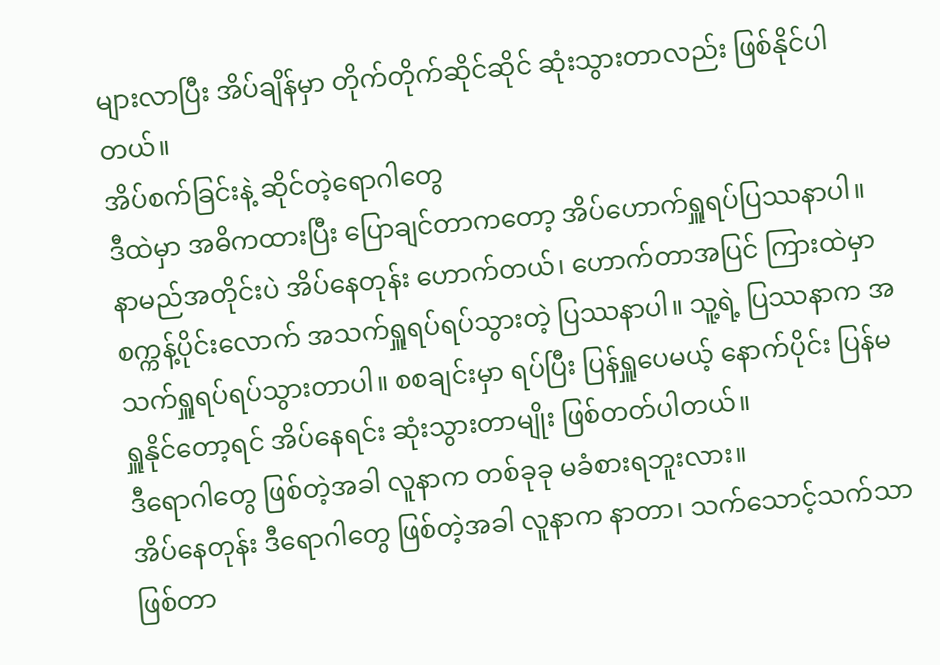များလာပြီး အိပ်ချိန်မှာ တိုက်တိုက်ဆိုင်ဆိုင် ဆုံးသွားတာလည်း ဖြစ်နိုင်ပါတယ်။
အိပ်စက်ခြင်းနဲ့ ဆိုင်တဲ့ရောဂါတွေ
ဒီထဲမှာ အဓိကထားပြီး ပြောချင်တာကတော့ အိပ်ဟောက်ရှူရပ်ပြဿနာပါ။ နာမည်အတိုင်းပဲ အိပ်နေတုန်း ဟောက်တယ်၊ ဟောက်တာအပြင် ကြားထဲမှာ စက္ကန့်ပိုင်းလောက် အသက်ရှူရပ်ရပ်သွားတဲ့ ပြဿနာပါ။ သူ့ရဲ့ ပြဿနာက အသက်ရှူရပ်ရပ်သွားတာပါ။ စစချင်းမှာ ရပ်ပြီး ပြန်ရှူပေမယ့် နောက်ပိုင်း ပြန်မရှူနိုင်တော့ရင် အိပ်နေရင်း ဆုံးသွားတာမျိုး ဖြစ်တတ်ပါတယ်။
ဒီရောဂါတွေ ဖြစ်တဲ့အခါ လူနာက တစ်ခုခု မခံစားရဘူးလား။
အိပ်နေတုန်း ဒီရောဂါတွေ ဖြစ်တဲ့အခါ လူနာက နာတာ၊ သက်သောင့်သက်သာ ဖြစ်တာ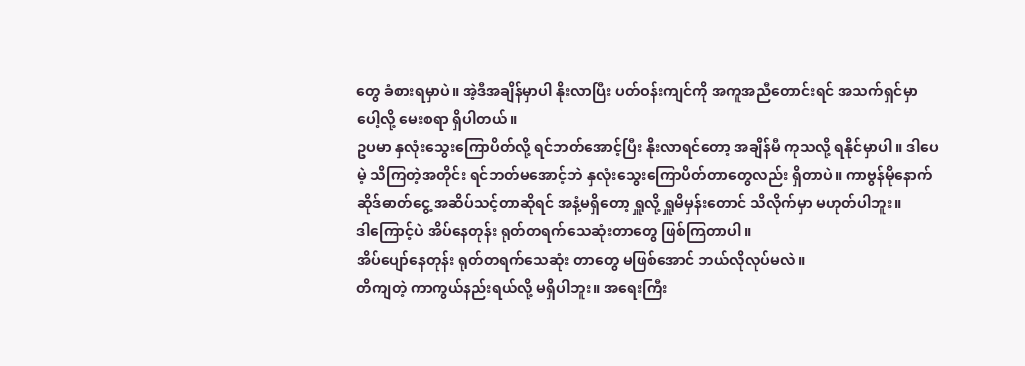တွေ ခံစားရမှာပဲ။ အဲ့ဒီအချိန်မှာပါ နိုးလာပြီး ပတ်ဝန်းကျင်ကို အကူအညီတောင်းရင် အသက်ရှင်မှာပေါ့လို့ မေးစရာ ရှိပါတယ်။
ဥပမာ နှလုံးသွေးကြောပိတ်လို့ ရင်ဘတ်အောင့်ပြီး နိုးလာရင်တော့ အချိန်မီ ကုသလို့ ရနိုင်မှာပါ။ ဒါပေမဲ့ သိကြတဲ့အတိုင်း ရင်ဘတ်မအောင့်ဘဲ နှလုံးသွေးကြောပိတ်တာတွေလည်း ရှိတာပဲ။ ကာဗွန်မိုနောက်ဆိုဒ်ဓာတ်ငွေ့ အဆိပ်သင့်တာဆိုရင် အနံ့မရှိတော့ ရှူလို့ ရှူမိမှန်းတောင် သိလိုက်မှာ မဟုတ်ပါဘူး။
ဒါကြောင့်ပဲ အိပ်နေတုန်း ရုတ်တရက်သေဆုံးတာတွေ ဖြစ်ကြတာပါ။
အိပ်ပျော်နေတုန်း ရုတ်တရက်သေဆုံး တာတွေ မဖြစ်အောင် ဘယ်လိုလုပ်မလဲ။
တိကျတဲ့ ကာကွယ်နည်းရယ်လို့ မရှိပါဘူး။ အရေးကြီး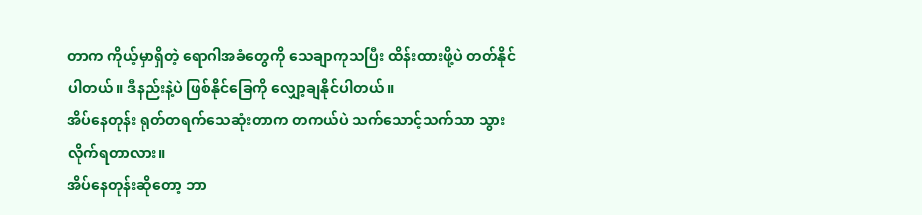တာက ကိုယ့်မှာရှိတဲ့ ရောဂါအခံတွေကို သေချာကုသပြီး ထိန်းထားဖို့ပဲ တတ်နိုင်ပါတယ်။ ဒီနည်းနဲ့ပဲ ဖြစ်နိုင်ခြေကို လျှော့ချနိုင်ပါတယ်။
အိပ်နေတုန်း ရုတ်တရက်သေဆုံးတာက တကယ်ပဲ သက်သောင့်သက်သာ သွားလိုက်ရတာလား။
အိပ်နေတုန်းဆိုတော့ ဘာ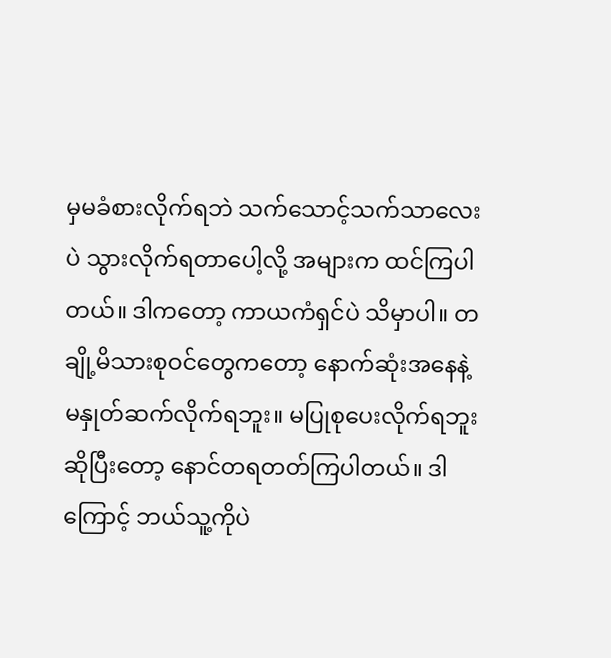မှမခံစားလိုက်ရဘဲ သက်သောင့်သက်သာလေးပဲ သွားလိုက်ရတာပေါ့လို့ အများက ထင်ကြပါတယ်။ ဒါကတော့ ကာယကံရှင်ပဲ သိမှာပါ။ တချို့မိသားစုဝင်တွေကတော့ နောက်ဆုံးအနေနဲ့ မနှုတ်ဆက်လိုက်ရဘူး။ မပြုစုပေးလိုက်ရဘူးဆိုပြီးတော့ နောင်တရတတ်ကြပါတယ်။ ဒါကြောင့် ဘယ်သူ့ကိုပဲ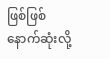ဖြစ်ဖြစ် နောက်ဆုံးလို့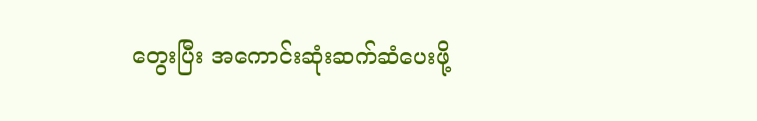တွေးပြီး အကောင်းဆုံးဆက်ဆံပေးဖို့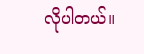လိုပါတယ်။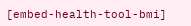[embed-health-tool-bmi]